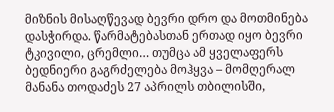მიზნის მისაღწევად ბევრი დრო და მოთმინება დასჭირდა. წარმატებასთან ერთად იყო ბევრი ტკივილი, ცრემლი… თუმცა ამ ყველაფერს ბედნიერი გაგრძელება მოჰყვა – მომღერალ მანანა თოდაძეს 27 აპრილს თბილისში,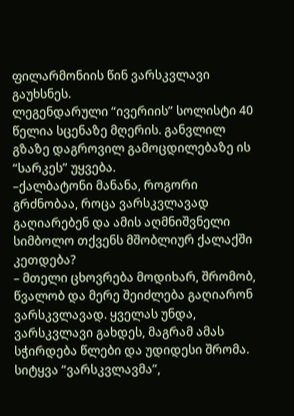ფილარმონიის წინ ვარსკვლავი გაუხსნეს.
ლეგენდარული “ივერიის” სოლისტი 40 წელია სცენაზე მღერის. განვლილ გზაზე დაგროვილ გამოცდილებაზე ის “სარკეს” უყვება.
–ქალბატონი მანანა, როგორი გრძნობაა, როცა ვარსკვლავად გაღიარებენ და ამის აღმნიშვნელი სიმბოლო თქვენს მშობლიურ ქალაქში კეთდება?
– მთელი ცხოვრება მოდიხარ, შრომობ, წვალობ და მერე შეიძლება გაღიარონ ვარსკვლავად. ყველას უნდა, ვარსკვლავი გახდეს, მაგრამ ამას სჭირდება წლები და უდიდესი შრომა. სიტყვა “ვარსკვლავმა”,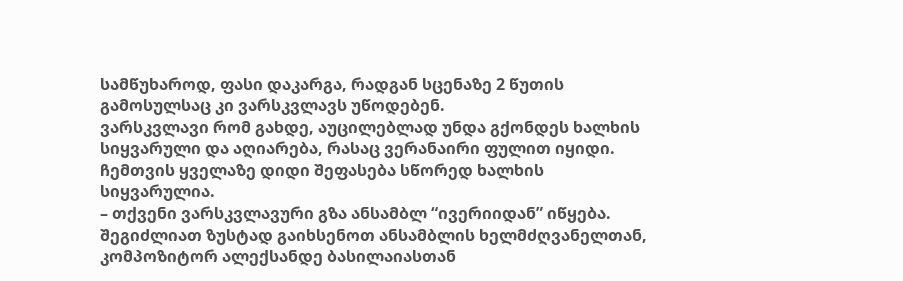სამწუხაროდ, ფასი დაკარგა, რადგან სცენაზე 2 წუთის გამოსულსაც კი ვარსკვლავს უწოდებენ.
ვარსკვლავი რომ გახდე, აუცილებლად უნდა გქონდეს ხალხის სიყვარული და აღიარება, რასაც ვერანაირი ფულით იყიდი. ჩემთვის ყველაზე დიდი შეფასება სწორედ ხალხის სიყვარულია.
– თქვენი ვარსკვლავური გზა ანსამბლ “ივერიიდან” იწყება. შეგიძლიათ ზუსტად გაიხსენოთ ანსამბლის ხელმძღვანელთან, კომპოზიტორ ალექსანდე ბასილაიასთან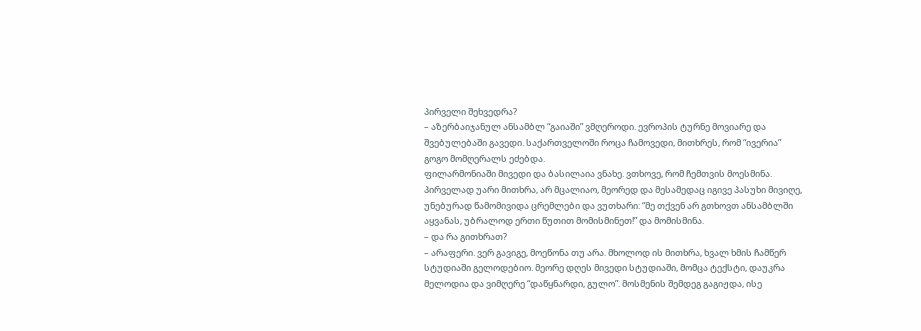პირველი შეხვედრა?
– აზერბაიჯანულ ანსამბლ “გაიაში” ვმღეროდი. ევროპის ტურნე მოვიარე და შვებულებაში გავედი. საქართველოში როცა ჩამოვედი, მითხრეს, რომ “ივერია” გოგო მომღერალს ეძებდა.
ფილარმონიაში მივედი და ბასილაია ვნახე. ვთხოვე, რომ ჩემთვის მოესმინა. პირველად უარი მითხრა, არ მცალიაო, მეორედ და მესამედაც იგივე პასუხი მივიღე, უნებურად წამომივიდა ცრემლები და ვუთხარი: “მე თქვენ არ გთხოვთ ანსამბლში აყვანას, უბრალოდ ერთი წუთით მომისმინეთ!” და მომისმინა.
– და რა გითხრათ?
– არაფერი. ვერ გავიგე, მოეწონა თუ არა. მხოლოდ ის მითხრა, ხვალ ხმის ჩამწერ სტუდიაში გელოდებიო. მეორე დღეს მივედი სტუდიაში, მომცა ტექსტი, დაუკრა მელოდია და ვიმღერე “დაწყნარდი, გულო”. მოსმენის შემდეგ გაგიჟდა, ისე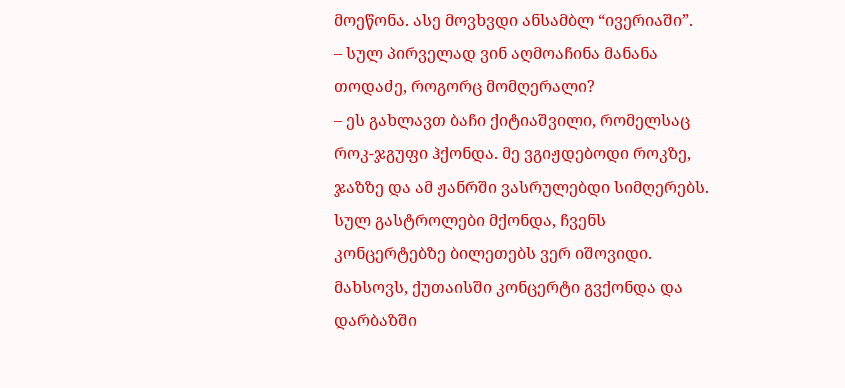მოეწონა. ასე მოვხვდი ანსამბლ “ივერიაში”.
– სულ პირველად ვინ აღმოაჩინა მანანა თოდაძე, როგორც მომღერალი?
– ეს გახლავთ ბაჩი ქიტიაშვილი, რომელსაც როკ-ჯგუფი ჰქონდა. მე ვგიჟდებოდი როკზე, ჯაზზე და ამ ჟანრში ვასრულებდი სიმღერებს. სულ გასტროლები მქონდა, ჩვენს კონცერტებზე ბილეთებს ვერ იშოვიდი. მახსოვს, ქუთაისში კონცერტი გვქონდა და დარბაზში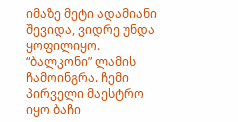იმაზე მეტი ადამიანი შევიდა, ვიდრე უნდა ყოფილიყო. “ბალკონი” ლამის ჩამოინგრა. ჩემი პირველი მაესტრო იყო ბაჩი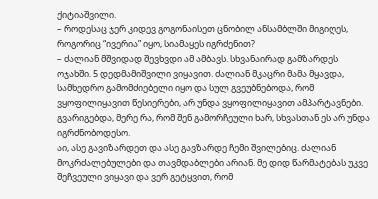ქიტიაშვილი.
– როდესაც ჯერ კიდევ გოგონაისეთ ცნობილ ანსამბლში მიგიღეს, როგორიც “ივერია” იყო, სიამაყეს იგრძენით?
– ძალიან მშვიდად შევხვდი ამ ამბავს. სხვანაირად გამზარდეს ოჯახში. 5 დედმამიშვილი ვიყავით. ძალიან მკაცრი მამა მყავდა, სამხედრო გამომძიებელი იყო და სულ გვეუბნებოდა, რომ ვყოფილიყავით წესიერები, არ უნდა ვყოფილიყავით ამპარტავნები. გვარიგებდა, მერე რა, რომ შენ გამორჩეული ხარ, სხვასთან ეს არ უნდა იგრძნობოდესო.
აი, ასე გავიზარდეთ და ასე გავზარდე ჩემი შვილებიც. ძალიან მოკრძალებულები და თავმდაბლები არიან. მე დიდ წარმატებას უკვე შეჩვეული ვიყავი და ვერ გეტყვით, რომ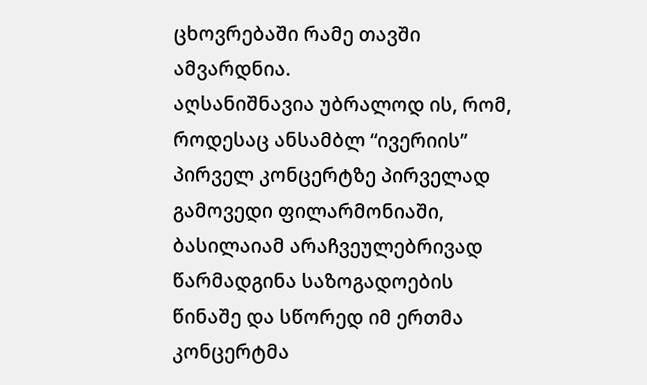ცხოვრებაში რამე თავში ამვარდნია.
აღსანიშნავია უბრალოდ ის, რომ, როდესაც ანსამბლ “ივერიის” პირველ კონცერტზე პირველად გამოვედი ფილარმონიაში, ბასილაიამ არაჩვეულებრივად წარმადგინა საზოგადოების წინაშე და სწორედ იმ ერთმა კონცერტმა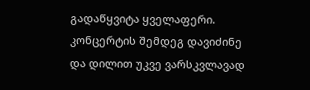გადაწყვიტა ყველაფერი. კონცერტის შემდეგ დავიძინე და დილით უკვე ვარსკვლავად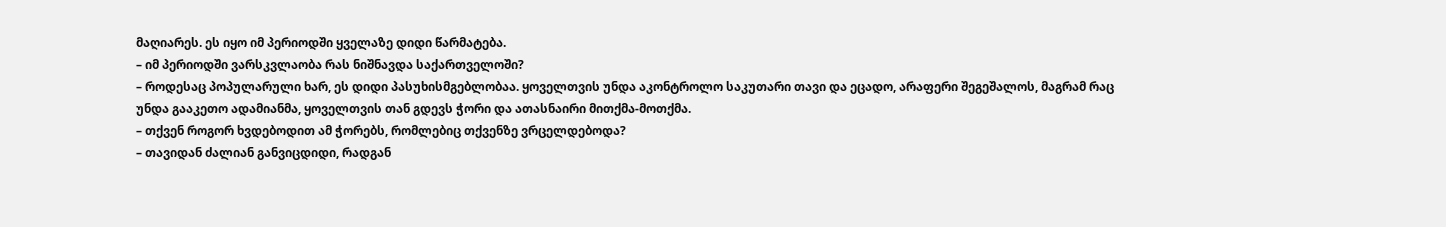მაღიარეს. ეს იყო იმ პერიოდში ყველაზე დიდი წარმატება.
– იმ პერიოდში ვარსკვლაობა რას ნიშნავდა საქართველოში?
– როდესაც პოპულარული ხარ, ეს დიდი პასუხისმგებლობაა. ყოველთვის უნდა აკონტროლო საკუთარი თავი და ეცადო, არაფერი შეგეშალოს, მაგრამ რაც უნდა გააკეთო ადამიანმა, ყოველთვის თან გდევს ჭორი და ათასნაირი მითქმა-მოთქმა.
– თქვენ როგორ ხვდებოდით ამ ჭორებს, რომლებიც თქვენზე ვრცელდებოდა?
– თავიდან ძალიან განვიცდიდი, რადგან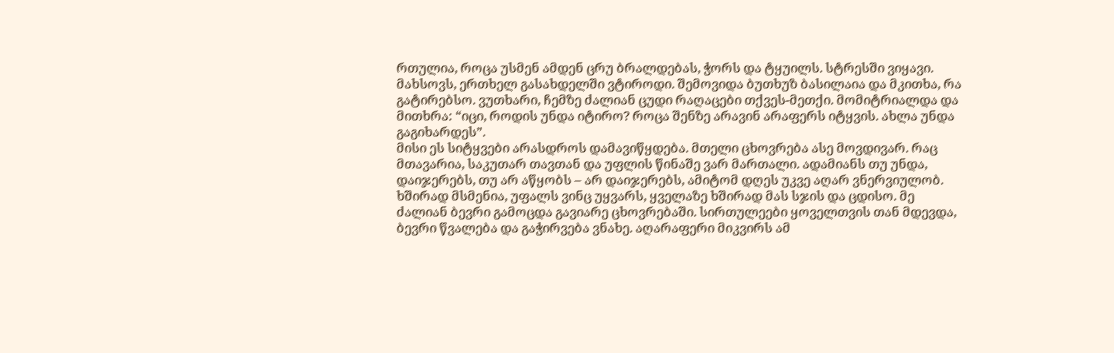რთულია, როცა უსმენ ამდენ ცრუ ბრალდებას, ჭორს და ტყუილს. სტრესში ვიყავი. მახსოვს, ერთხელ გასახდელში ვტიროდი. შემოვიდა ბუთხუზ ბასილაია და მკითხა, რა გატირებსო. ვუთხარი, ჩემზე ძალიან ცუდი რაღაცები თქვეს-მეთქი. მომიტრიალდა და მითხრა: “იცი, როდის უნდა იტირო? როცა შენზე არავინ არაფერს იტყვის. ახლა უნდა გაგიხარდეს”.
მისი ეს სიტყვები არასდროს დამავიწყდება. მთელი ცხოვრება ასე მოვდივარ. რაც მთავარია, საკუთარ თავთან და უფლის წინაშე ვარ მართალი. ადამიანს თუ უნდა, დაიჯერებს, თუ არ აწყობს – არ დაიჯერებს, ამიტომ დღეს უკვე აღარ ვნერვიულობ.
ხშირად მსმენია, უფალს ვინც უყვარს, ყველაზე ხშირად მას სჯის და ცდისო. მე ძალიან ბევრი გამოცდა გავიარე ცხოვრებაში. სირთულეები ყოველთვის თან მდევდა, ბევრი წვალება და გაჭირვება ვნახე. აღარაფერი მიკვირს ამ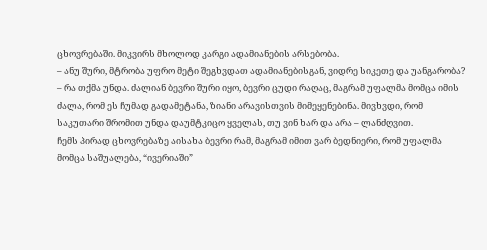ცხოვრებაში. მიკვირს მხოლოდ კარგი ადამიანების არსებობა.
– ანუ შური, მტრობა უფრო მეტი შეგხვდათ ადამიანებისგან, ვიდრე სიკეთე და უანგარობა?
– რა თქმა უნდა. ძალიან ბევრი შური იყო, ბევრი ცუდი რაღაც, მაგრამ უფალმა მომცა იმის ძალა, რომ ეს ჩუმად გადამეტანა, ზიანი არავისთვის მიმეყენებინა. მივხვდი, რომ საკუთარი შრომით უნდა დაუმტკიცო ყველას, თუ ვინ ხარ და არა – ლანძღვით.
ჩემს პირად ცხოვრებაზე აისახა ბევრი რამ, მაგრამ იმით ვარ ბედნიერი, რომ უფალმა მომცა საშუალება, “ივერიაში”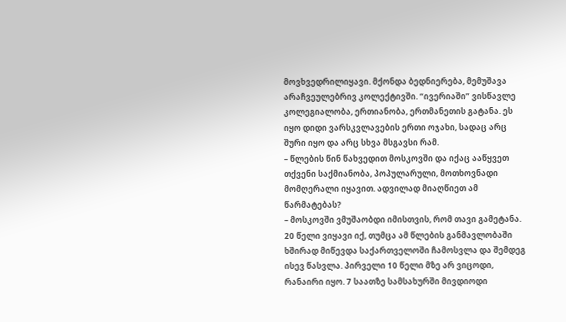მოვხვედრილიყავი. მქონდა ბედნიერება, მემუშავა არაჩვეულებრივ კოლექტივში. “ივერიაში” ვისწავლე კოლეგიალობა, ერთიანობა, ერთმანეთის გატანა. ეს იყო დიდი ვარსკვლავების ერთი ოჯახი, სადაც არც შური იყო და არც სხვა მსგავსი რამ.
– წლების წინ წახვედით მოსკოვში და იქაც ააწყვეთ თქვენი საქმიანობა, პოპულარული, მოთხოვნადი მომღერალი იყავით. ადვილად მიაღწიეთ ამ წარმატებას?
– მოსკოვში ვმუშაობდი იმისთვის, რომ თავი გამეტანა. 20 წელი ვიყავი იქ, თუმცა ამ წლების განმავლობაში ხშირად მიწევდა საქართველოში ჩამოსვლა და შემდეგ ისევ წასვლა. პირველი 10 წელი მზე არ ვიცოდი, რანაირი იყო. 7 საათზე სამსახურში მივდიოდი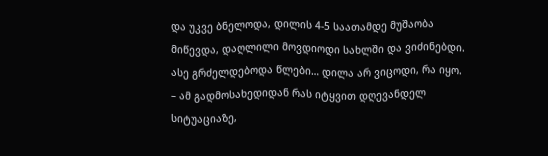და უკვე ბნელოდა, დილის 4-5 საათამდე მუშაობა მიწევდა, დაღლილი მოვდიოდი სახლში და ვიძინებდი. ასე გრძელდებოდა წლები… დილა არ ვიცოდი, რა იყო.
– ამ გადმოსახედიდან რას იტყვით დღევანდელ სიტუაციაზე,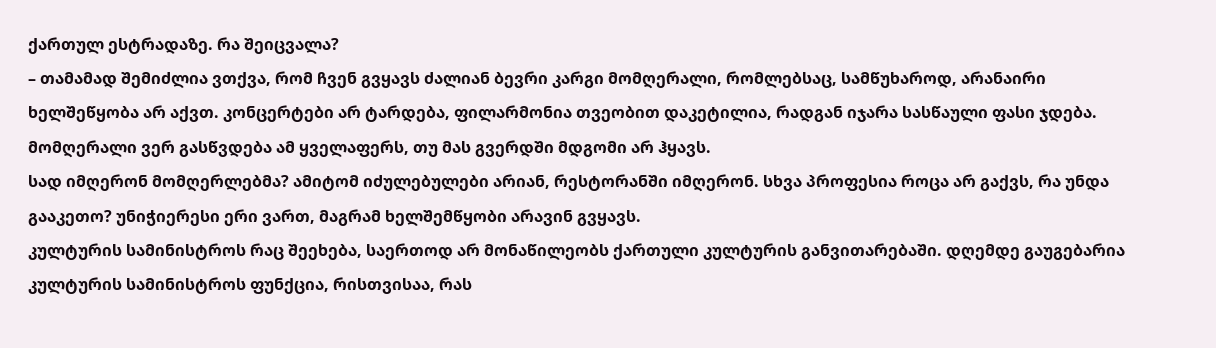ქართულ ესტრადაზე. რა შეიცვალა?
– თამამად შემიძლია ვთქვა, რომ ჩვენ გვყავს ძალიან ბევრი კარგი მომღერალი, რომლებსაც, სამწუხაროდ, არანაირი ხელშეწყობა არ აქვთ. კონცერტები არ ტარდება, ფილარმონია თვეობით დაკეტილია, რადგან იჯარა სასწაული ფასი ჯდება. მომღერალი ვერ გასწვდება ამ ყველაფერს, თუ მას გვერდში მდგომი არ ჰყავს.
სად იმღერონ მომღერლებმა? ამიტომ იძულებულები არიან, რესტორანში იმღერონ. სხვა პროფესია როცა არ გაქვს, რა უნდა გააკეთო? უნიჭიერესი ერი ვართ, მაგრამ ხელშემწყობი არავინ გვყავს.
კულტურის სამინისტროს რაც შეეხება, საერთოდ არ მონაწილეობს ქართული კულტურის განვითარებაში. დღემდე გაუგებარია კულტურის სამინისტროს ფუნქცია, რისთვისაა, რას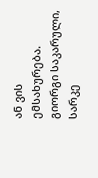ან ვის ემსახურება.
გიორგი საკარული, სარკე